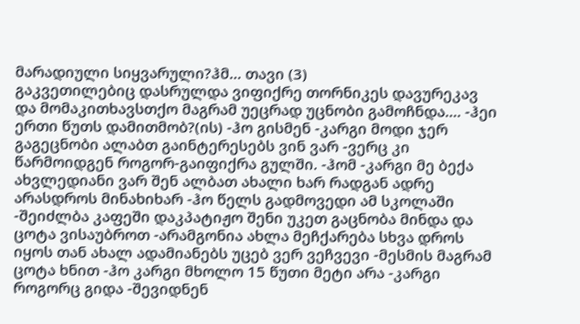მარადიული სიყვარული?ჰმ... თავი (3)
გაკვეთილებიც დასრულდა ვიფიქრე თორნიკეს დავურეკავ და მომაკითხავსთქო მაგრამ უეცრად უცნობი გამოჩნდა.... -ჰეი ერთი წუთს დამითმობ?(ის) -ჰო გისმენ -კარგი მოდი ჯერ გაგეცნობი ალაბთ გაინტერესებს ვინ ვარ -ვერც კი წარმოიდგენ როგორ-გაიფიქრა გულში. -ჰომ -კარგი მე ბექა ახვლედიანი ვარ შენ ალბათ ახალი ხარ რადგან ადრე არასდროს მინახიხარ -ჰო წელს გადმოვედი ამ სკოლაში -შეიძლბა კაფეში დაკპატიჟო შენი უკეთ გაცნობა მინდა და ცოტა ვისაუბროთ -არამგონია ახლა მეჩქარება სხვა დროს იყოს თან ახალ ადამიანებს უცებ ვერ ვეჩვევი -მესმის მაგრამ ცოტა ხნით -ჰო კარგი მხოლო 15 წუთი მეტი არა -კარგი როგორც გიდა -შევიდნენ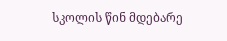სკოლის წინ მდებარე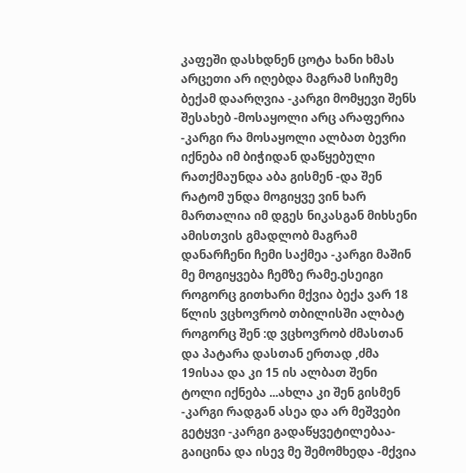კაფეში დასხდნენ ცოტა ხანი ხმას არცეთი არ იღებდა მაგრამ სიჩუმე ბექამ დაარღვია -კარგი მომყევი შენს შესახებ -მოსაყოლი არც არაფერია -კარგი რა მოსაყოლი ალბათ ბევრი იქნება იმ ბიჭიდან დაწყებული რათქმაუნდა აბა გისმენ -და შენ რატომ უნდა მოგიყვე ვინ ხარ მართალია იმ დგეს ნიკასგან მიხსენი ამისთვის გმადლობ მაგრამ დანარჩენი ჩემი საქმეა -კარგი მაშინ მე მოგიყვება ჩემზე რამე.ესეიგი როგორც გითხარი მქვია ბექა ვარ 18 წლის ვცხოვრობ თბილისში ალბატ როგორც შენ :დ ვცხოვრობ ძმასთან და პატარა დასთან ერთად ,ძმა 19ისაა და კი 15 ის ალბათ შენი ტოლი იქნება ...ახლა კი შენ გისმენ -კარგი რადგან ასეა და არ მეშვები გეტყვი -კარგი გადაწყვეტილებაა-გაიცინა და ისევ მე შემომხედა -მქვია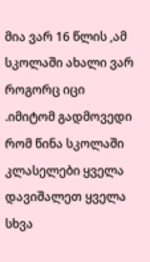მია ვარ 16 წლის ,ამ სკოლაში ახალი ვარ როგორც იცი .იმიტომ გადმოვედი რომ წინა სკოლაში კლასელები ყველა დავიშალეთ ყველა სხვა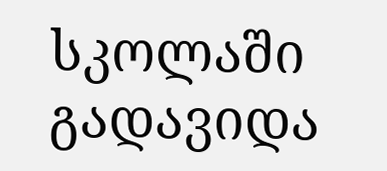სკოლაში გადავიდა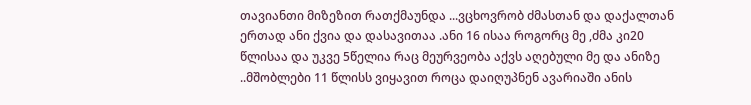თავიანთი მიზეზით რათქმაუნდა ...ვცხოვრობ ძმასთან და დაქალთან ერთად ანი ქვია და დასავითაა .ანი 16 ისაა როგორც მე ,ძმა კი20 წლისაა და უკვე 5წელია რაც მეურვეობა აქვს აღებული მე და ანიზე ..მშობლები 11 წლისს ვიყავით როცა დაიღუპნენ ავარიაში ანის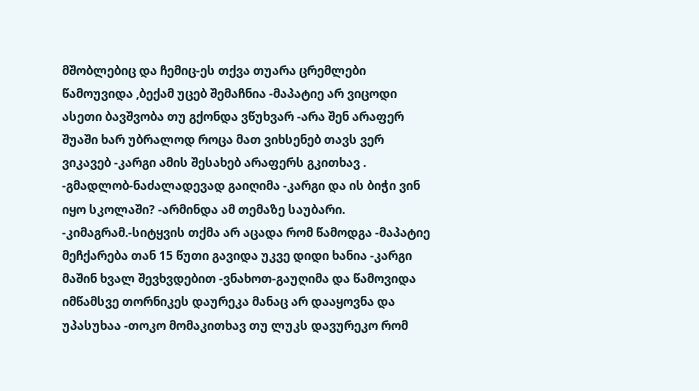მშობლებიც და ჩემიც-ეს თქვა თუარა ცრემლები წამოუვიდა ,ბექამ უცებ შემაჩნია -მაპატიე არ ვიცოდი ასეთი ბავშვობა თუ გქონდა ვწუხვარ -არა შენ არაფერ შუაში ხარ უბრალოდ როცა მათ ვიხსენებ თავს ვერ ვიკავებ -კარგი ამის შესახებ არაფერს გკითხავ . -გმადლობ-ნაძალადევად გაიღიმა -კარგი და ის ბიჭი ვინ იყო სკოლაში? -არმინდა ამ თემაზე საუბარი. -კიმაგრამ.-სიტყვის თქმა არ აცადა რომ წამოდგა -მაპატიე მეჩქარება თან 15 წუთი გავიდა უკვე დიდი ხანია -კარგი მაშინ ხვალ შევხვდებით -ვნახოთ-გაუღიმა და წამოვიდა იმწამსვე თორნიკეს დაურეკა მანაც არ დააყოვნა და უპასუხაა -თოკო მომაკითხავ თუ ლუკს დავურეკო რომ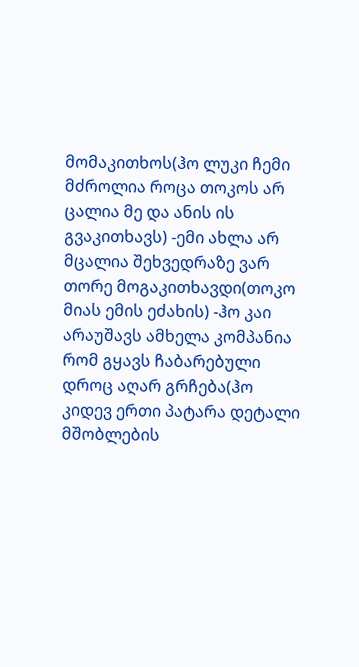მომაკითხოს(ჰო ლუკი ჩემი მძროლია როცა თოკოს არ ცალია მე და ანის ის გვაკითხავს) -ემი ახლა არ მცალია შეხვედრაზე ვარ თორე მოგაკითხავდი(თოკო მიას ემის ეძახის) -ჰო კაი არაუშავს ამხელა კომპანია რომ გყავს ჩაბარებული დროც აღარ გრჩება(ჰო კიდევ ერთი პატარა დეტალი მშობლების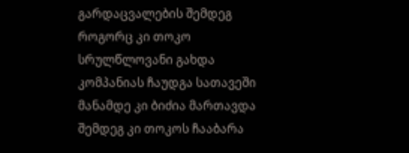გარდაცვალების შემდეგ როგორც კი თოკო სრულწლოვანი გახდა კომპანიას ჩაუდგა სათავეში მანამდე კი ბიძია მართავდა შემდეგ კი თოკოს ჩააბარა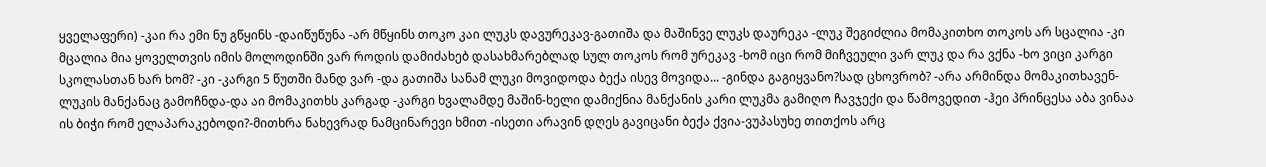ყველაფერი) -კაი რა ემი ნუ გწყინს -დაიწუწუნა -არ მწყინს თოკო კაი ლუკს დავურეკავ-გათიშა და მაშინვე ლუკს დაურეკა -ლუკ შეგიძლია მომაკითხო თოკოს არ სცალია -კი მცალია მია ყოველთვის იმის მოლოდინში ვარ როდის დამიძახებ დასახმარებლად სულ თოკოს რომ ურეკავ -ხომ იცი რომ მიჩვეული ვარ ლუკ და რა ვქნა -ხო ვიცი კარგი სკოლასთან ხარ ხომ? -კი -კარგი 5 წუთში მანდ ვარ -და გათიშა სანამ ლუკი მოვიდოდა ბექა ისევ მოვიდა... -გინდა გაგიყვანო?სად ცხოვრობ? -არა არმინდა მომაკითხავენ- ლუკის მანქანაც გამოჩნდა-და აი მომაკითხს კარგად -კარგი ხვალამდე მაშინ-ხელი დამიქნია მანქანის კარი ლუკმა გამიღო ჩავჯექი და წამოვედით -ჰეი პრინცესა აბა ვინაა ის ბიჭი რომ ელაპარაკებოდი?-მითხრა ნახევრად ნამცინარევი ხმით -ისეთი არავინ დღეს გავიცანი ბექა ქვია-ვუპასუხე თითქოს არც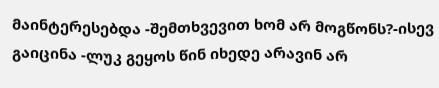მაინტერესებდა -შემთხვევით ხომ არ მოგწონს?-ისევ გაიცინა -ლუკ გეყოს წინ იხედე არავინ არ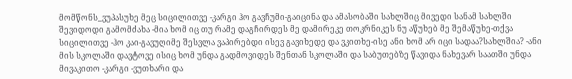მომწონს_ვუპასუხე მეც სიცილითვე -კარგი ჰო გავჩუმი-გაიცინა და ამასობაში სახლშიც მივედი სანამ სახლში შევიდოდი გამომძახა -მია ხომ იც თუ რამე დაგჩირდეს მე დამირეკე თოკრნიკეს ნუ აწუხებ მე შემაწუხე-თქვა სიცილითვე -ჰო კაი-გავუღიმე შესვლა ვაპირებდი ისევ გავიხედე და ვკითხე-ისე ანი ხომ არ იცი სადაა?სახლშია? -ანი მის სკოლაში დავტოვე ისიც ხომ უნდა გადმოვიდეს შენთან სკოლაში და საბუთებზე წავიდა ნახევარ საათში უნდა მივაკითო -კარგი -ვუთხარი და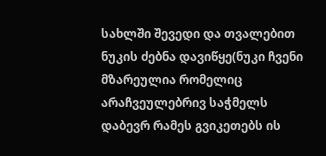სახლში შევედი და თვალებით ნუკის ძებნა დავიწყე(ნუკი ჩვენი მზარეულია რომელიც არაჩვეულებრივ საჭმელს დაბევრ რამეს გვიკეთებს ის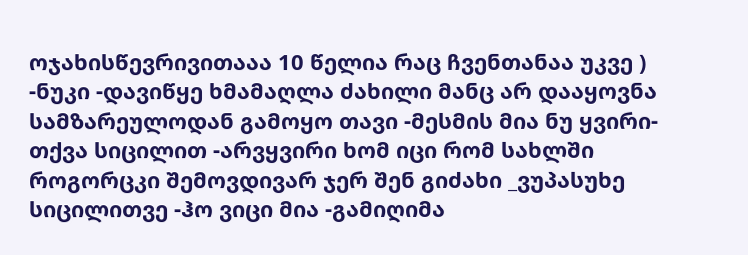ოჯახისწევრივითააა 10 წელია რაც ჩვენთანაა უკვე ) -ნუკი -დავიწყე ხმამაღლა ძახილი მანც არ დააყოვნა სამზარეულოდან გამოყო თავი -მესმის მია ნუ ყვირი-თქვა სიცილით -არვყვირი ხომ იცი რომ სახლში როგორცკი შემოვდივარ ჯერ შენ გიძახი _ვუპასუხე სიცილითვე -ჰო ვიცი მია -გამიღიმა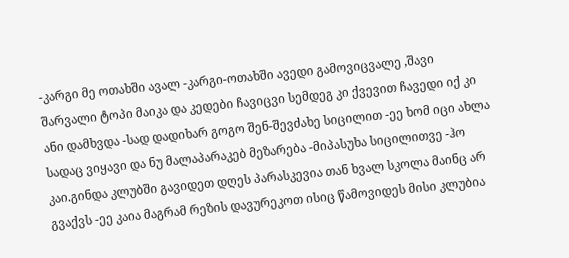-კარგი მე ოთახში ავალ -კარგი-ოთახში ავედი გამოვიცვალე ,შავი შარვალი ტოპი მაიკა და კედები ჩავიცვი სემდეგ კი ქვევით ჩავედი იქ კი ანი დამხვდა -სად დადიხარ გოგო შენ-შევძახე სიცილით -ეე ხომ იცი ახლა სადაც ვიყავი და ნუ მალაპარაკებ მეზარება -მიპასუხა სიცილითვე -ჰო კაი.გინდა კლუბში გავიდეთ დღეს პარასკევია თან ხვალ სკოლა მაინც არ გვაქვს -ეე კაია მაგრამ რეზის დავურეკოთ ისიც წამოვიდეს მისი კლუბია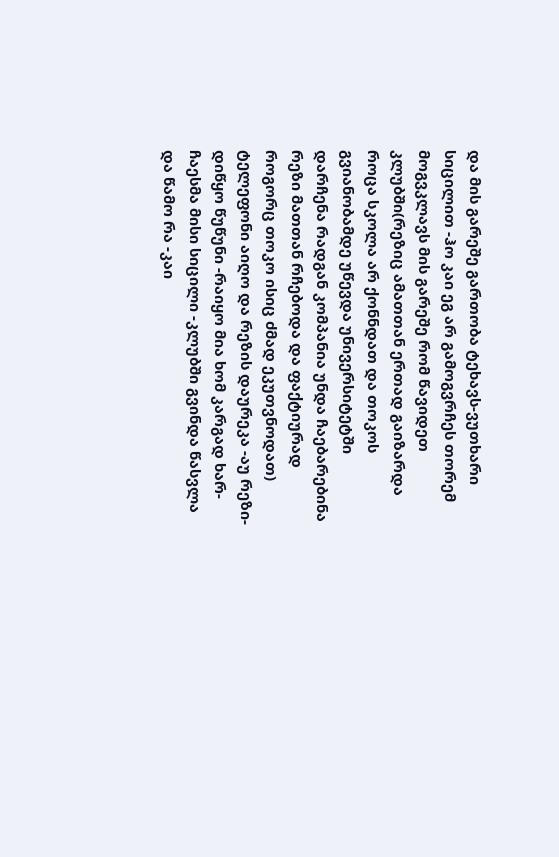და მის გარეშე გართობა ტეხავს-ვუთხარი სიცილით -ჰო კაი ეგ არ გამოგვრჩეს თორემ მოგვკლავს მის გარეშე რომ წავიდეთ კლუბში(რეზიც ამათთან ერთად გაიზარდა როცა სკოლა არ ქონნდათ და თოკოს გვიანობამდე უწევდა უნივერსიტეტში დარჩენა რადგან კომპანია უნდა ჩაებარებინა რეზი მათთან რჩებოდა და ფაქტიურად როგორც თოკო ისიც ძმად ეკუთვნოდათ) ტელეფონი აიღო და რეზის დაურეკა -აუ რეზი-დიწყო წუწუნი -რაიყო მია ხომ კარგად ხარ-ჩაესმა მისი სიცილი -კლუბში გვინდა წასვლა და წამო რა -კაი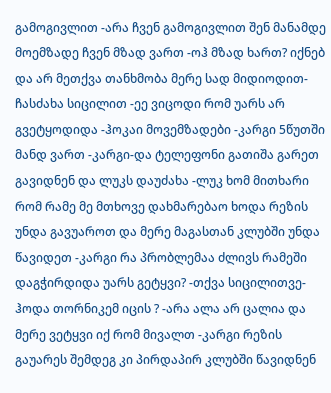გამოგივლით -არა ჩვენ გამოგივლით შენ მანამდე მოემზადე ჩვენ მზად ვართ -ოჰ მზად ხართ? იქნებ და არ მეთქვა თანხმობა მერე სად მიდიოდით-ჩასძახა სიცილით -ეე ვიცოდი რომ უარს არ გვეტყოდიდა -ჰოკაი მოვემზადები -კარგი 5წუთში მანდ ვართ -კარგი-და ტელეფონი გათიშა გარეთ გავიდნენ და ლუკს დაუძახა -ლუკ ხომ მითხარი რომ რამე მე მთხოვე დახმარებაო ხოდა რეზის უნდა გავუაროთ და მერე მაგასთან კლუბში უნდა წავიდეთ -კარგი რა პრობლემაა ძლივს რამეში დაგჭირდიდა უარს გეტყვი? -თქვა სიცილითვე-ჰოდა თორნიკემ იცის ? -არა ალა არ ცალია და მერე ვეტყვი იქ რომ მივალთ -კარგი რეზის გაუარეს შემდეგ კი პირდაპირ კლუბში წავიდნენ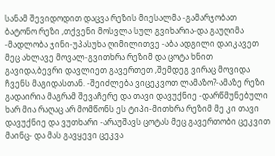სანამ შევიდოდით დაცვა რეზის მიესალმა -გამარჯობათ ბატონო რეზი ,თქვენი მოსვლა სულ გვიხარია-და გაუღიმა -მადლობა ჯინი-უპასუხა ღიმილითვე -აბა ადგილი დაიკავეთ მეც ახლავე მოვალ-გვითხრა რეზიმ და ცოტა ხნით გავიდა,ბევრი დავლიეთ გავერთეთ ,შემდეგ ვირაც მოვიდა ჩვენს მაგიდასთან. -შეიძლება ვიცეკვოთ ლამაზო?-ამაზე რეზი გადაირია მაგრამ შევაჩერე და თავი დავუქნიე -დარწმუნებული ხარ მია რაღაც არ მომწონს ეს ტიპი-მითხრა რეზიმ მე კი თავი დავუქნიე და ვუთხარი -არაუშავს ცოტას მეც გავერთობი ცეკვით მაინც- და მას გავყევი ცეკვა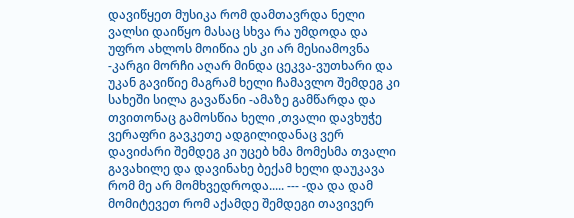დავიწყეთ მუსიკა რომ დამთავრდა ნელი ვალსი დაიწყო მასაც სხვა რა უმდოდა და უფრო ახლოს მოიწია ეს კი არ მესიამოვნა -კარგი მორჩი აღარ მინდა ცეკვა-ვუთხარი და უკან გავიწიე მაგრამ ხელი ჩამავლო შემდეგ კი სახეში სილა გავაწანი -ამაზე გამწარდა და თვითონაც გამოსწია ხელი ,თვალი დავხუჭე ვერაფრი გავკეთე ადგილიდანაც ვერ დავიძარი შემდეგ კი უცებ ხმა მომესმა თვალი გავახილე და დავინახე ბექამ ხელი დაუკავა რომ მე არ მომხვედროდა..... --- -და და დამ მომიტევეთ რომ აქამდე შემდეგი თავივერ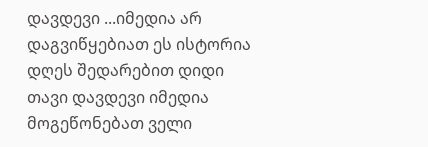დავდევი ...იმედია არ დაგვიწყებიათ ეს ისტორია დღეს შედარებით დიდი თავი დავდევი იმედია მოგეწონებათ ველი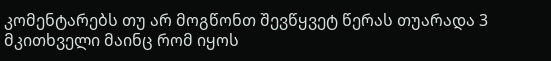კომენტარებს თუ არ მოგწონთ შევწყვეტ წერას თუარადა 3 მკითხველი მაინც რომ იყოს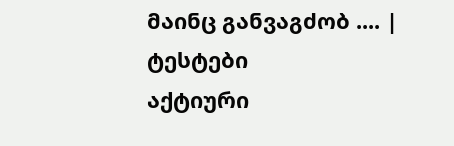მაინც განვაგძობ .... |
ტესტები
აქტიური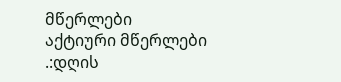მწერლები
აქტიური მწერლები
.:დღის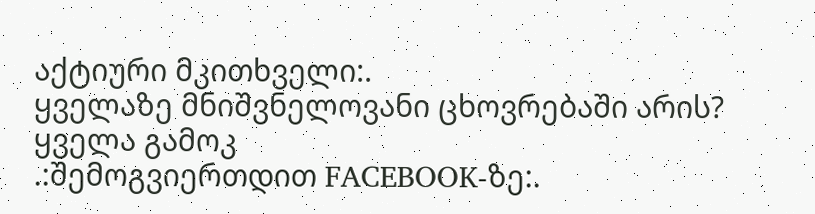აქტიური მკითხველი:.
ყველაზე მნიშვნელოვანი ცხოვრებაში არის?
ყველა გამოკ
.:შემოგვიერთდით FACEBOOK-ზე:.